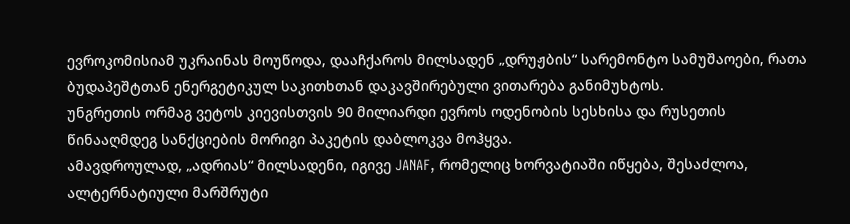ევროკომისიამ უკრაინას მოუწოდა, დააჩქაროს მილსადენ „დრუჟბის“ სარემონტო სამუშაოები, რათა ბუდაპეშტთან ენერგეტიკულ საკითხთან დაკავშირებული ვითარება განიმუხტოს.
უნგრეთის ორმაგ ვეტოს კიევისთვის 90 მილიარდი ევროს ოდენობის სესხისა და რუსეთის წინააღმდეგ სანქციების მორიგი პაკეტის დაბლოკვა მოჰყვა.
ამავდროულად, „ადრიას“ მილსადენი, იგივე JANAF, რომელიც ხორვატიაში იწყება, შესაძლოა, ალტერნატიული მარშრუტი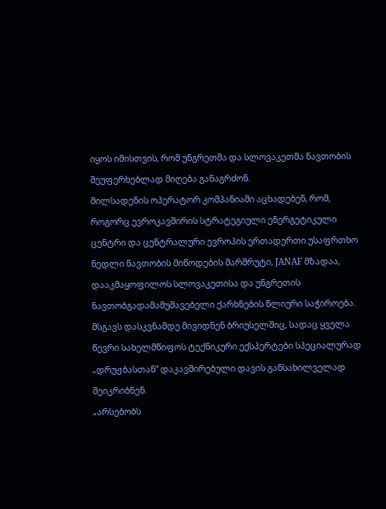იყოს იმისთვის, რომ უნგრეთმა და სლოვაკეთმა ნავთობის შეუფერხებლად მიღება განაგრძონ.
მილსადენის ოპერატორ კომპანიაში აცხადებენ, რომ, როგორც ევროკავშირის სტრატეგიული ენერგეტიკული ცენტრი და ცენტრალური ევროპის ერთადერთი უსაფრთხო ნედლი ნავთობის მიწოდების მარშრუტი, JANAF მზადაა, დააკმაყოფილოს სლოვაკეთისა და უნგრეთის ნავთობგადამამუშავებელი ქარხნების წლიური საჭიროება.
მსგავს დასკვნამდე მივიდნენ ბრიუსელშიც, სადაც ყველა წევრი სახელმწიფოს ტექნიკური ექსპერტები სპეციალურად „დრუჟბასთან“ დაკავშირებული დავის განსახილველად შეიკრიბნენ.
„არსებობს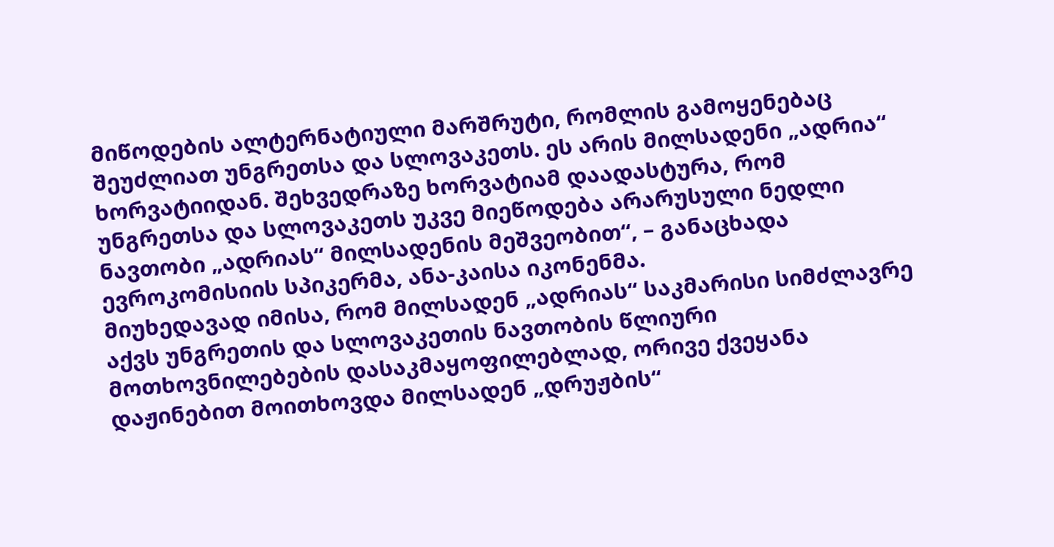მიწოდების ალტერნატიული მარშრუტი, რომლის გამოყენებაც შეუძლიათ უნგრეთსა და სლოვაკეთს. ეს არის მილსადენი „ადრია“ ხორვატიიდან. შეხვედრაზე ხორვატიამ დაადასტურა, რომ უნგრეთსა და სლოვაკეთს უკვე მიეწოდება არარუსული ნედლი ნავთობი „ადრიას“ მილსადენის მეშვეობით“, – განაცხადა ევროკომისიის სპიკერმა, ანა-კაისა იკონენმა.
მიუხედავად იმისა, რომ მილსადენ „ადრიას“ საკმარისი სიმძლავრე აქვს უნგრეთის და სლოვაკეთის ნავთობის წლიური მოთხოვნილებების დასაკმაყოფილებლად, ორივე ქვეყანა დაჟინებით მოითხოვდა მილსადენ „დრუჟბის“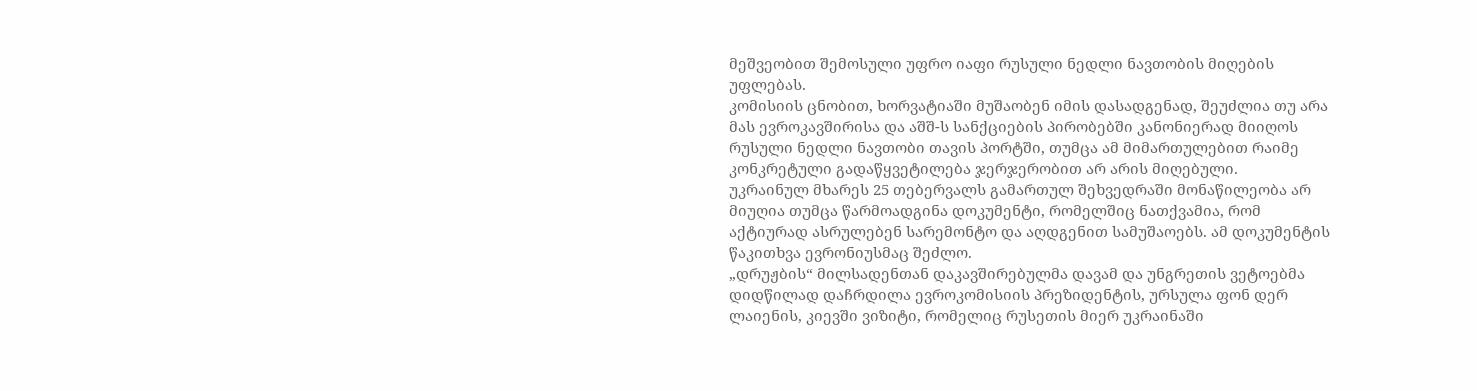მეშვეობით შემოსული უფრო იაფი რუსული ნედლი ნავთობის მიღების უფლებას.
კომისიის ცნობით, ხორვატიაში მუშაობენ იმის დასადგენად, შეუძლია თუ არა მას ევროკავშირისა და აშშ-ს სანქციების პირობებში კანონიერად მიიღოს რუსული ნედლი ნავთობი თავის პორტში, თუმცა ამ მიმართულებით რაიმე კონკრეტული გადაწყვეტილება ჯერჯერობით არ არის მიღებული.
უკრაინულ მხარეს 25 თებერვალს გამართულ შეხვედრაში მონაწილეობა არ მიუღია თუმცა წარმოადგინა დოკუმენტი, რომელშიც ნათქვამია, რომ აქტიურად ასრულებენ სარემონტო და აღდგენით სამუშაოებს. ამ დოკუმენტის წაკითხვა ევრონიუსმაც შეძლო.
„დრუჟბის“ მილსადენთან დაკავშირებულმა დავამ და უნგრეთის ვეტოებმა დიდწილად დაჩრდილა ევროკომისიის პრეზიდენტის, ურსულა ფონ დერ ლაიენის, კიევში ვიზიტი, რომელიც რუსეთის მიერ უკრაინაში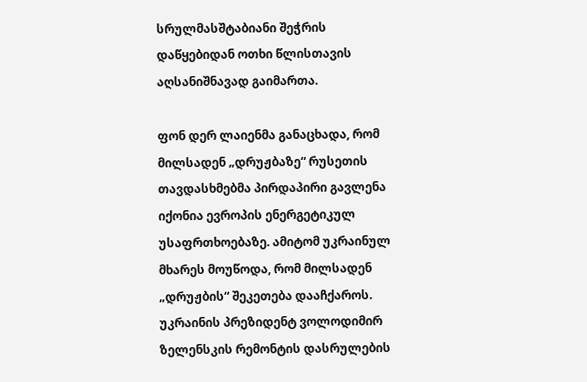სრულმასშტაბიანი შეჭრის დაწყებიდან ოთხი წლისთავის აღსანიშნავად გაიმართა.

ფონ დერ ლაიენმა განაცხადა, რომ მილსადენ „დრუჟბაზე“ რუსეთის თავდასხმებმა პირდაპირი გავლენა იქონია ევროპის ენერგეტიკულ უსაფრთხოებაზე. ამიტომ უკრაინულ მხარეს მოუწოდა, რომ მილსადენ „დრუჟბის“ შეკეთება დააჩქაროს.
უკრაინის პრეზიდენტ ვოლოდიმირ ზელენსკის რემონტის დასრულების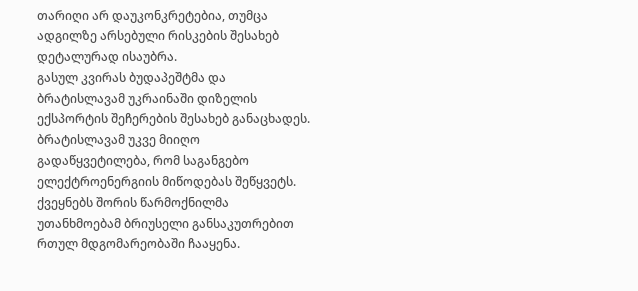თარიღი არ დაუკონკრეტებია, თუმცა ადგილზე არსებული რისკების შესახებ დეტალურად ისაუბრა.
გასულ კვირას ბუდაპეშტმა და ბრატისლავამ უკრაინაში დიზელის ექსპორტის შეჩერების შესახებ განაცხადეს. ბრატისლავამ უკვე მიიღო გადაწყვეტილება, რომ საგანგებო ელექტროენერგიის მიწოდებას შეწყვეტს.
ქვეყნებს შორის წარმოქნილმა უთანხმოებამ ბრიუსელი განსაკუთრებით რთულ მდგომარეობაში ჩააყენა.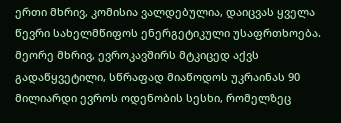ერთი მხრივ, კომისია ვალდებულია, დაიცვას ყველა წევრი სახელმწიფოს ენერგეტიკული უსაფრთხოება. მეორე მხრივ, ევროკავშირს მტკიცედ აქვს გადაწყვეტილი, სწრაფად მიაწოდოს უკრაინას 90 მილიარდი ევროს ოდენობის სესხი, რომელზეც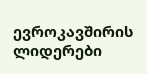ევროკავშირის ლიდერები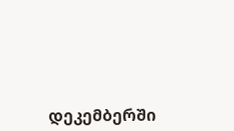დეკემბერში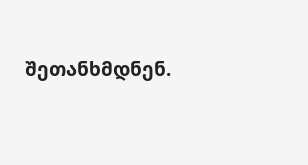შეთანხმდნენ.